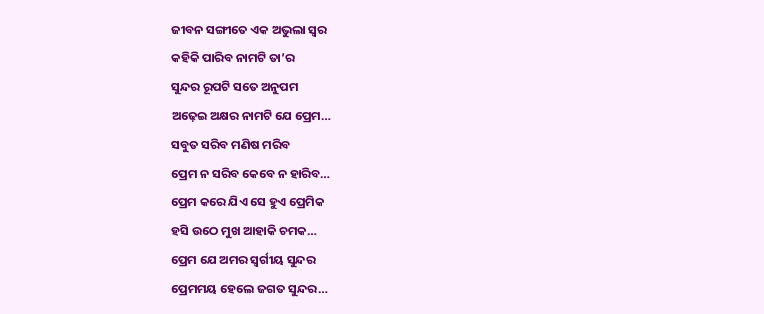ଜୀବନ ସଙ୍ଗୀତେ ଏକ ଅଭୁଲା ସ୍ୱର
କହିକି ପାରିବ ନାମଟି ତା’ର
ସୁନ୍ଦର ରୂପଟି ସତେ ଅନୁପମ
ଅଢ଼େଇ ଅକ୍ଷର ନାମଟି ଯେ ପ୍ରେମ…
ସବୁତ ସରିବ ମଣିଷ ମରିବ
ପ୍ରେମ ନ ସରିବ କେବେ ନ ହାରିବ…
ପ୍ରେମ କରେ ଯିଏ ସେ ହୁଏ ପ୍ରେମିକ
ହସି ଉଠେ ମୁଖ ଆହାକି ଚମକ…
ପ୍ରେମ ଯେ ଅମର ସ୍ୱର୍ଗୀୟ ସୁନ୍ଦର
ପ୍ରେମମୟ ହେଲେ ଜଗତ ସୁନ୍ଦର…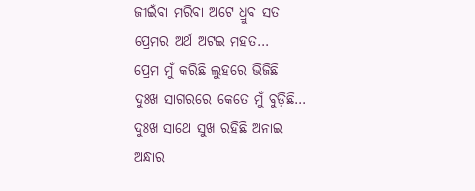ଜୀଇଁବା ମରିବା ଅଟେ ଧ୍ରୁବ ସତ
ପ୍ରେମର ଅର୍ଥ ଅଟଇ ମହତ…
ପ୍ରେମ ମୁଁ କରିଛି ଲୁହରେ ଭିଜିଛି
ଦୁଃଖ ସାଗରରେ କେତେ ମୁଁ ବୁଡ଼ିଛି…
ଦୁଃଖ ସାଥେ ସୁଖ ରହିଛି ଅନାଇ
ଅନ୍ଧାର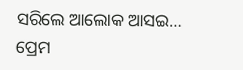ସରିଲେ ଆଲୋକ ଆସଇ…
ପ୍ରେମ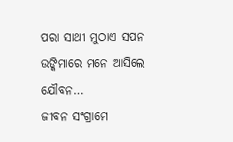ପରା ସାଥୀ ମୁଠାଏ ସପନ
ଉଙ୍କିମାରେ ମନେ ଆସିଲେ ଯୌବନ…
ଜୀବନ ସଂଗ୍ରାମେ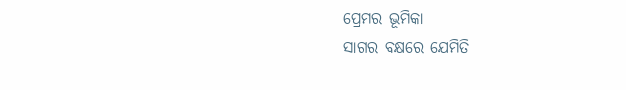ପ୍ରେମର ଭୂମିକା
ସାଗର ବକ୍ଷରେ ଯେମିତି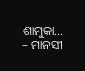ଶାମୁକା…
– ମାନସୀ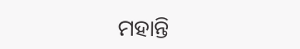ମହାନ୍ତି